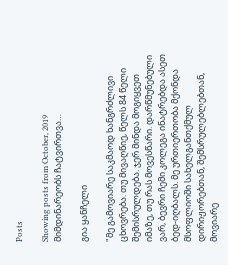Posts

Showing posts from October, 2019
მიმდინარეობს ჩატვირთვა…

გია ყანჩელი

"მე გამოვიარე საკმაოდ ხანგრძლივი ცხოვრება. თუ მივაღწიე, წელს 84 წელი შემისრულდება. ჯერ მინდა მოგიყვეთ იმაზე, თუ რას მოვესწარი. დარწმუნებული ვარ, ბევრი ჩემი კოლეგა ინატრებდა ასეთ ბედ-იღბალს. მე ურთიერთობა მქონდა მსოფლიოში სახელგანთქმულ დირიჟორებთან, შემსრულებლებთან, მოვიარე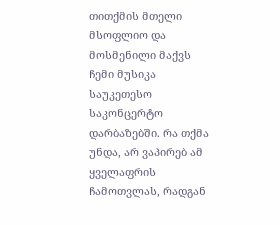თითქმის მთელი მსოფლიო და მოსმენილი მაქვს ჩემი მუსიკა საუკეთესო საკონცერტო დარბაზებში. რა თქმა უნდა, არ ვაპირებ ამ ყველაფრის ჩამოთვლას, რადგან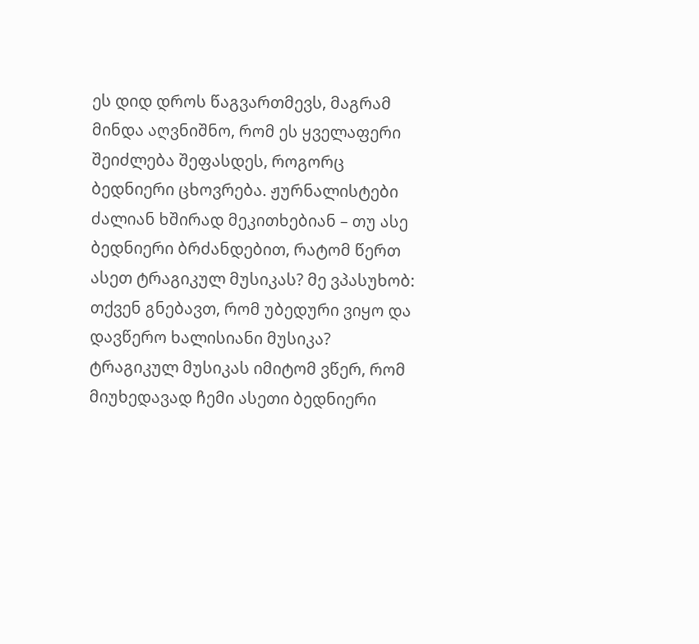ეს დიდ დროს წაგვართმევს, მაგრამ მინდა აღვნიშნო, რომ ეს ყველაფერი შეიძლება შეფასდეს, როგორც ბედნიერი ცხოვრება. ჟურნალისტები ძალიან ხშირად მეკითხებიან – თუ ასე ბედნიერი ბრძანდებით, რატომ წერთ ასეთ ტრაგიკულ მუსიკას? მე ვპასუხობ: თქვენ გნებავთ, რომ უბედური ვიყო და დავწერო ხალისიანი მუსიკა? ტრაგიკულ მუსიკას იმიტომ ვწერ, რომ მიუხედავად ჩემი ასეთი ბედნიერი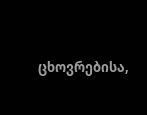ცხოვრებისა,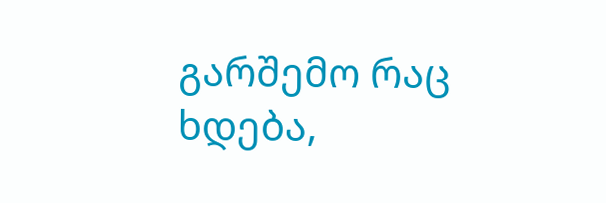გარშემო რაც ხდება,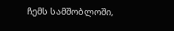ჩემს სამშობლოში,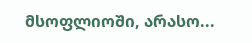მსოფლიოში, არასო...